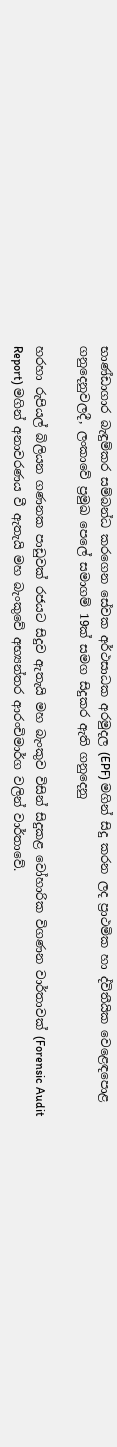භාණ්ඩාගාර බැඳුම්කර සම්බන්ධ කරගෙන සේවක අර්ථසාධක අරමුදල (EPF) මගින් සිදු කරන ලද ප්‍රාථමික හා ද්විතීයික වෙළෙඳපොළ ගනුදෙනුවලදී, ලංකාවේ ප්‍රමුඛ පෙලේ සමාගම් 19ක් සමග සිදුකර ඇති ගනුදෙනු

හරහා රුපියල් බිලියන ගණනක පාඩුවක් රජයට සිදුව ඇතැයි මහ බැංකුව විසින් සිදුකළ වෝහාරික විගණන වාර්තාවක් (Forensic Audit Report) මගින් අනාවරණය වී ඇතැයි මහ බැංකුවේ අභ්‍යන්තර ආරංචිමාර්ග වලින් වාර්තාවේ.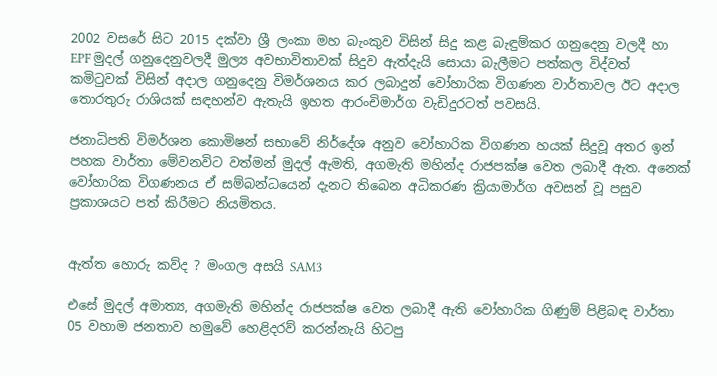2002 වසරේ සිට 2015 දක්වා ශ්‍රී ලංකා මහ බැංකුව විසින් සිදු කළ බැඳුම්කර ගනුදෙනු වලදී හා  EPF මුදල් ගනුදෙනුවලදී මුල්‍ය අවභාවිතාවක් සිදුව ඇත්දැයි සොයා බැලීමට පත්කල විද්වත් කමිටුවක් විසින් අදාල ගනුදෙනු විමර්ශනය කර ලබාදුන් වෝහාරික විගණන වාර්තාවල ඊට අදාල තොරතුරු රාශියක් සඳහන්ව ඇතැයි ඉහත ආරංචිමාර්ග වැඩිදුරටත් පවසයි.

ජනාධිපති විමර්ශන කොමිෂන් සභාවේ නිර්දේශ අනුව වෝහාරික විගණන හයක් සිදුවූ අතර ඉන් පහක වාර්තා මේවනවිට වත්මන් මුදල් ඇමති, අගමැති මහින්ද රාජපක්ෂ වෙත ලබාදී ඇත. අනෙක් වෝහාරික විගණනය ඒ සම්බන්ධයෙන් දැනට තිබෙන අධිකරණ ක්‍රියාමාර්ග අවසන් වූ පසුව ප්‍රකාශයට පත් කිරීමට නියමිතය.


ඇත්ත හොරු කව්ද ? මංගල අසයි SAM3

එසේ මුදල් අමාත්‍ය, අගමැති මහින්ද රාජපක්ෂ වෙත ලබාදී ඇති වෝහාරික ගිණුම් පිළිබඳ වාර්තා 05 වහාම ජනතාව හමුවේ හෙළිදරව් කරන්නැයි හිටපු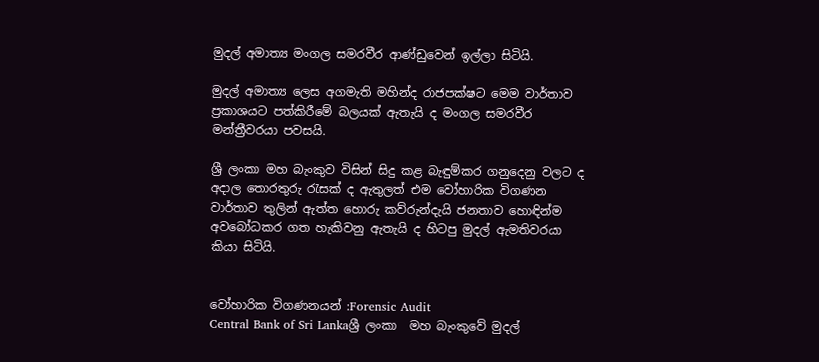මුදල් අමාත්‍ය මංගල සමරවීර ආණ්ඩුවෙන් ඉල්ලා සිටියි.

මුදල් අමාත්‍ය ලෙස අගමැති මහින්ද රාජපක්ෂට මෙම වාර්තාව ප්‍රකාශයට පත්කිරීමේ බලයක් ඇතැයි ද මංගල සමරවීර මන්ත්‍රීවරයා පවසයි.

ශ්‍රී ලංකා මහ බැංකුව විසින් සිදු කළ බැඳුම්කර ගනුදෙනු වලට ද අදාල තොරතුරු රැසක් ද ඇතුලත් එම වෝහාරික විගණන වාර්තාව තුලින් ඇත්ත හොරු කව්රුන්දැයි ජනතාව හොඳින්ම අවබෝධකර ගත හැකිවනු ඇතැයි ද හිටපු මුදල් ඇමතිවරයා කියා සිටියි.


වෝහාරික විගණනයන් :Forensic Audit
Central Bank of Sri Lankaශ්‍රී ලංකා  මහ බැංකුවේ මුදල්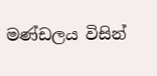මණ්ඩලය විසින්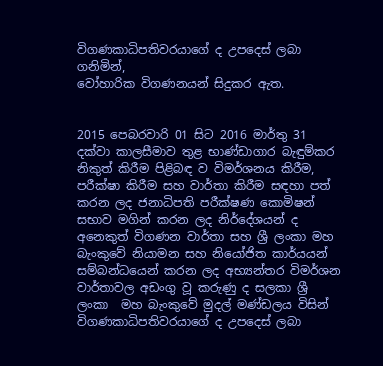විගණකාධිපතිවරයාගේ ද උපදෙස් ලබා ගනිමින්,
වෝහාරික විගණනයන් සිදුකර ඇත.


2015 පෙබරවාරි 01 සිට 2016 මාර්තු 31 දක්වා කාලසීමාව තුළ භාණ්ඩාගාර බැඳුම්කර නිකුත් කිරීම පිළිබඳ ව විමර්ශනය කිරීම, පරීක්ෂා කිරීම සහ වාර්තා කිරීම සඳහා පත් කරන ලද ජනාධිපති පරීක්ෂණ කොමිෂන් සභාව මගින් කරන ලද නිර්දේශයන් ද අනෙකුත් විගණන වාර්තා සහ ශ්‍රී ලංකා මහ බැංකුවේ නියාමන සහ නියෝජිත කාර්යයන් සම්බන්ධයෙන් කරන ලද අභ්‍යන්තර විමර්ශන වාර්තාවල අඩංගු වූ කරුණු ද සලකා ශ්‍රී ලංකා  මහ බැංකුවේ මුදල් මණ්ඩලය විසින් විගණකාධිපතිවරයාගේ ද උපදෙස් ලබා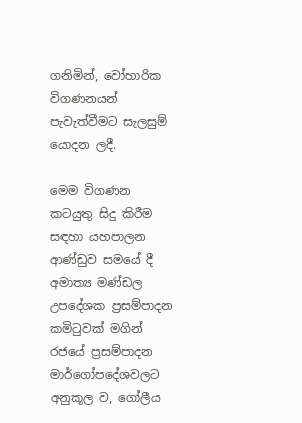ගනිමින්, වෝහාරික විගණනයන් පැවැත්වීමට සැලසුම් යොදන ලදී.

මෙම විගණන කටයුතු සිදු කිරීම සඳහා යහපාලන ආණ්ඩුව සමයේ දී අමාත්‍ය මණ්ඩල උපදේශක ප්‍රසම්පාදන කමිටුවක් මගින් රජයේ ප්‍රසම්පාදන මාර්ගෝපදේශවලට අනුකූල ව, ගෝලීය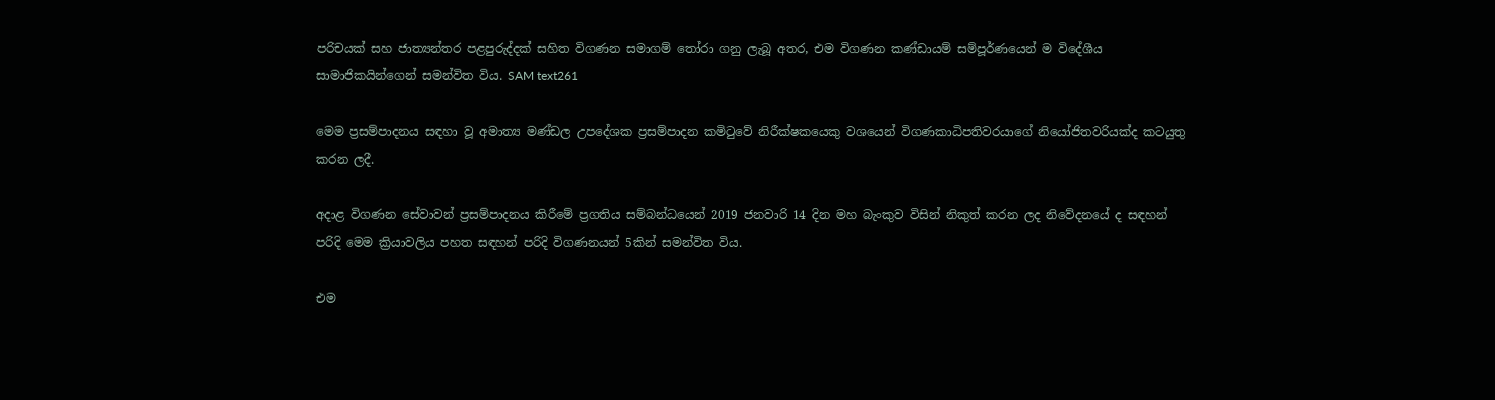පරිචයක් සහ ජාත්‍යන්තර පළපුරුද්දක් සහිත විගණන සමාගම් තෝරා ගනු ලැබූ අතර, එම විගණන කණ්ඩායම් සම්පූර්ණයෙන් ම විදේශීය සාමාජිකයින්ගෙන් සමන්විත විය. SAM text261

මෙම ප්‍රසම්පාදනය සඳහා වූ අමාත්‍ය මණ්ඩල උපදේශක ප්‍රසම්පාදන කමිටුවේ නිරීක්ෂකයෙකු වශයෙන් විගණකාධිපතිවරයාගේ නියෝජිතවරියක්ද කටයුතු කරන ලදී.

අදාළ විගණන සේවාවන් ප්‍රසම්පාදනය කිරීමේ ප්‍රගතිය සම්බන්ධයෙන් 2019 ජනවාරි 14 දින මහ බැංකුව විසින් නිකුත් කරන ලද නිවේදනයේ ද සඳහන් පරිදි මෙම ක්‍රියාවලිය පහත සඳහන් පරිදි විගණනයන් 5කින් සමන්විත විය.

එම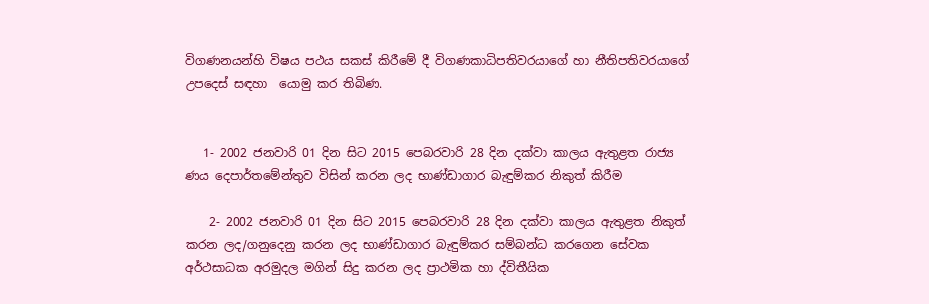විගණනයන්හි විෂය පථය සකස් කිරීමේ දී විගණකාධිපතිවරයාගේ හා නීතිපතිවරයාගේ උපදෙස් සඳහා  යොමු කර තිබිණ.


   1- 2002 ජනවාරි 01 දින සිට 2015 පෙබරවාරි 28 දින දක්වා කාලය ඇතුළත රාජ්‍ය ණය දෙපාර්තමේන්තුව විසින් කරන ලද භාණ්ඩාගාර බැඳුම්කර නිකුත් කිරීම

    2- 2002 ජනවාරි 01 දින සිට 2015 පෙබරවාරි 28 දින දක්වා කාලය ඇතුළත නිකුත් කරන ලද/ගනුදෙනු කරන ලද භාණ්ඩාගාර බැඳුම්කර සම්බන්ධ කරගෙන සේවක අර්ථසාධක අරමුදල මගින් සිදු කරන ලද ප්‍රාථමික හා ද්විතීයික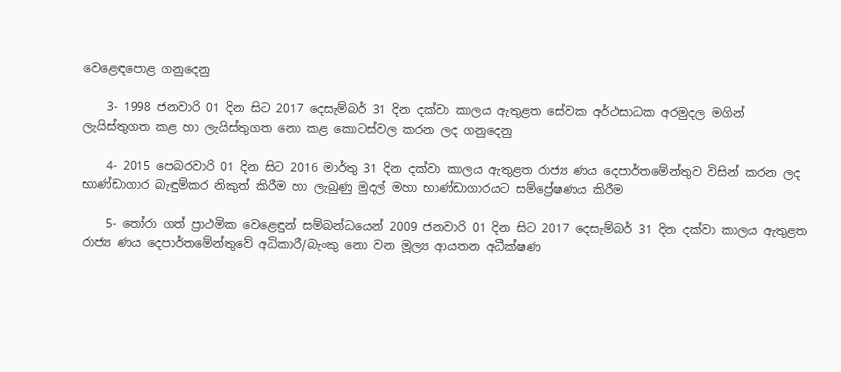වෙළෙඳපොළ ගනුදෙනු

    3- 1998 ජනවාරි 01 දින සිට 2017 දෙසැම්බර් 31 දින දක්වා කාලය ඇතුළත සේවක අර්ථසාධක අරමුදල මගින් ලැයිස්තුගත කළ හා ලැයිස්තුගත නො කළ කොටස්වල කරන ලද ගනුදෙනු

    4- 2015 පෙබරවාරි 01 දින සිට 2016 මාර්තු 31 දින දක්වා කාලය ඇතුළත රාජ්‍ය ණය දෙපාර්තමේන්තුව විසින් කරන ලද භාණ්ඩාගාර බැඳුම්කර නිකුත් කිරීම හා ලැබුණු මුදල් මහා භාණ්ඩාගාරයට සම්ප්‍රේෂණය කිරීම

    5- තෝරා ගත් ප්‍රාථමික වෙළෙඳුන් සම්බන්ධයෙන් 2009 ජනවාරි 01 දින සිට 2017 දෙසැම්බර් 31 දින දක්වා කාලය ඇතුළත රාජ්‍ය ණය දෙපාර්තමේන්තුවේ අධිකාරී/බැංකු නො වන මූල්‍ය ආයතන අධීක්ෂණ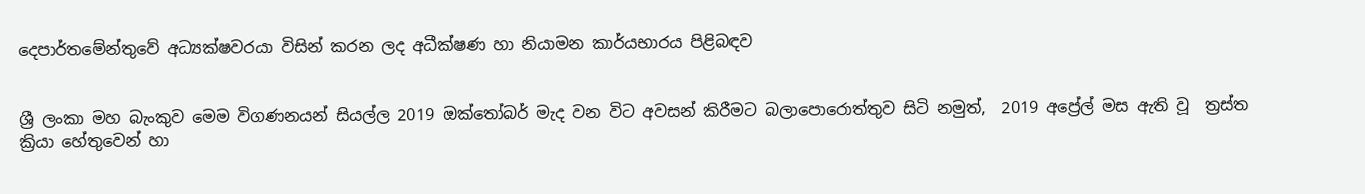දෙපාර්තමේන්තුවේ අධ්‍යක්ෂවරයා විසින් කරන ලද අධීක්ෂණ හා නියාමන කාර්යභාරය පිළිබඳව


ශ්‍රී ලංකා මහ බැංකුව මෙම විගණනයන් සියල්ල 2019 ඔක්තෝබර් මැද වන විට අවසන් කිරීමට බලා‍පොරොත්තුව සිටි නමුත්,  2019 අප්‍රේල් මස ඇති වූ  ත්‍රස්ත ක්‍රියා හේතුවෙන් හා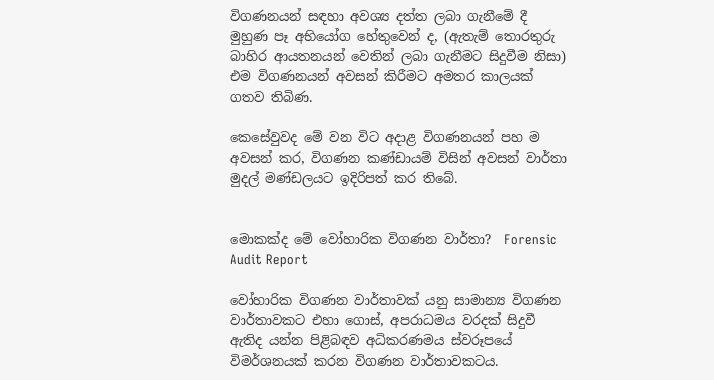විගණනයන් සඳහා අවශ්‍ය දත්ත ලබා ගැනීමේ දී මුහුණ පෑ අභියෝග හේතුවෙන් ද, (ඇතැම් තොරතුරු බාහිර ආයතනයන් වෙතින් ලබා ගැනීමට සිදුවීම නිසා) එම විගණනයන් අවසන් කිරීමට අමතර කාලයක් ගතව තිබිණ.

කෙසේවුවද මේ වන විට අදාළ විගණනයන් පහ ම අවසන් කර, විගණන කණ්ඩායම් විසින් අවසන් වාර්තා මුදල් මණ්ඩලයට ඉදිරිපත් කර තිබේ.


මොකක්ද මේ වෝහාරික විගණන වාර්තා?  Forensic Audit Report

වෝහාරික විගණන වාර්තාවක් යනු සාමාන්‍ය විගණන වාර්තාවකට එහා ගොස්, අපරාධමය වරදක් සිදුවී ඇතිද යන්න පිළිබඳව අධිකරණමය ස්වරූපයේ විමර්ශනයක් කරන විගණන වාර්තාවකටය.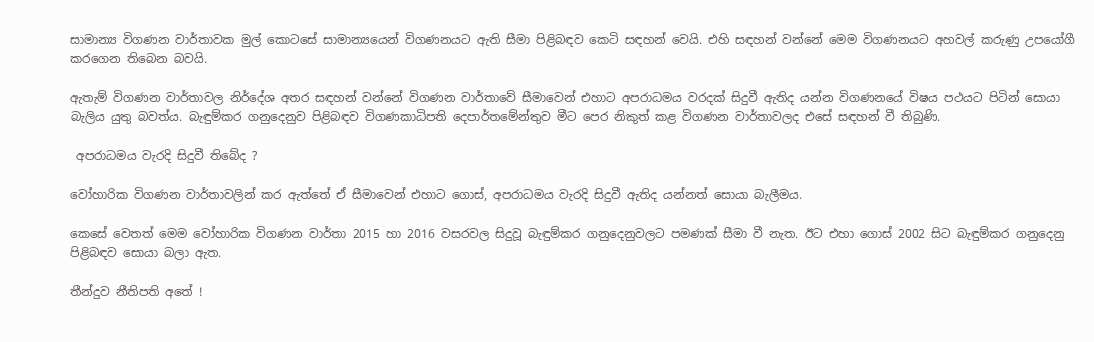සාමාන්‍ය විගණන වාර්තාවක මුල් කොටසේ සාමාන්‍යයෙන් විගණනයට ඇති සීමා පිළිබඳව කෙටි සඳහන් වෙයි. එහි සඳහන් වන්නේ මෙම විගණනයට අහවල් කරුණු උපයෝගී කරගෙන තිබෙන බවයි.

ඇතැම් විගණන වාර්තාවල නිර්දේශ අතර සඳහන් වන්නේ විගණන වාර්තාවේ සීමාවෙන් එහාට අපරාධමය වරදක් සිදුවී ඇතිද යන්න විගණනයේ විෂය පථයට පිටින් සොයා බැලිය යුතු බවත්ය. බැඳුම්කර ගනුදෙනුව පිළිබඳව විගණකාධිපති දෙපාර්තමේන්තුව මීට පෙර නිකුත් කළ විගණන වාර්තාවලද එසේ සඳහන් වී තිබුණි.

 අපරාධමය වැරදි සිදුවී තිබේද ?

වෝහාරික විගණන වාර්තාවලින් කර ඇත්තේ ඒ සීමාවෙන් එහාට ගොස්, අපරාධමය වැරදි සිදුවී ඇතිද යන්නත් සොයා බැලීමය.

කෙසේ වෙතත් මෙම වෝහාරික විගණන වාර්තා 2015 හා 2016 වසරවල සිදුවූ බැඳුම්කර ගනුදෙනුවලට පමණක් සීමා වී නැත. ඊට එහා ගොස් 2002 සිට බැඳුම්කර ගනුදෙනු පිළිබඳව සොයා බලා ඇත.

තීන්දුව නීතිපති අතේ !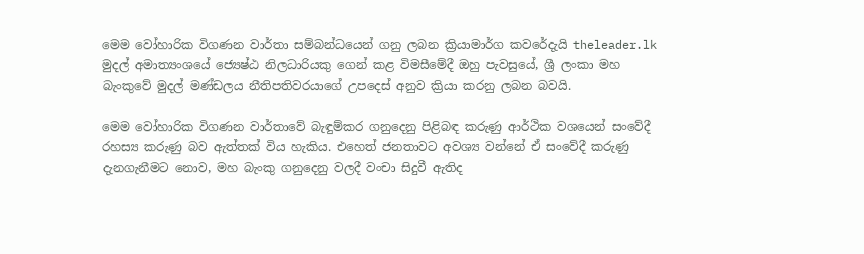මෙම වෝහාරික විගණන වාර්තා සම්බන්ධයෙන් ගනු ලබන ක්‍රියාමාර්ග කවරේදැයි theleader.lk මුදල් අමාත්‍යංශයේ ජ්‍යෙෂ්ඨ නිලධාරියකු ගෙන් කළ විමසීමේදී ඔහු පැවසුයේ, ශ්‍රී ලංකා මහ බැංකුවේ මුදල් මණ්ඩලය නීතිපතිවරයාගේ උපදෙස් අනුව ක්‍රියා කරනු ලබන බවයි.

මෙම වෝහාරික විගණන වාර්තාවේ බැඳුම්කර ගනුදෙනු පිළිබඳ කරුණු ආර්ථික වශයෙන් සංවේදී රහස්‍ය කරුණු බව ඇත්තක් විය හැකිය. එහෙත් ජනතාවට අවශ්‍ය වන්නේ ඒ සංවේදී කරුණු දැනගැනීමට නොව, මහ බැංකු ගනුදෙනු වලදී වංචා සිදුවී ඇතිද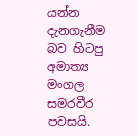යන්න දැනගැනීම බව හිටපු අමාත්‍ය මංගල සමරවීර පවසයි.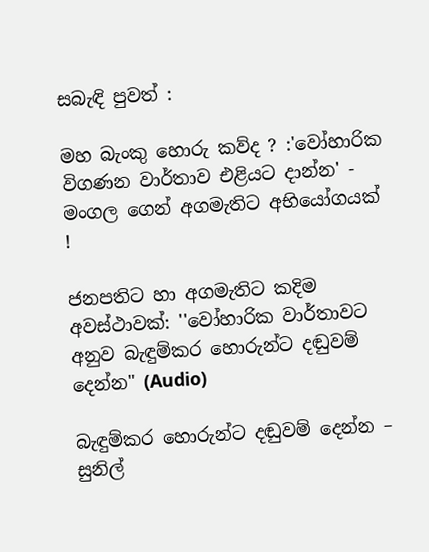සබැඳි පුවත් :

මහ බැංකු හොරු කව්ද ? :'වෝහාරික විගණන වාර්තාව එළියට දාන්න' - මංගල ගෙන් අගමැතිට අභියෝගයක් !

ජනපතිට හා අගමැතිට කදිම අවස්ථාවක්: ''වෝහාරික වාර්තාවට අනුව බැඳුම්කර හොරුන්ට දඬුවම් දෙන්න" (Audio)

බැඳුම්කර හොරුන්ට දඬුවම් දෙන්න – සුනිල්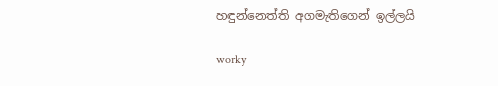හඳුන්නෙත්ති අගමැතිගෙන් ඉල්ලයි

worky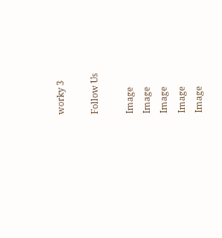worky 3

Follow Us

Image
Image
Image
Image
Image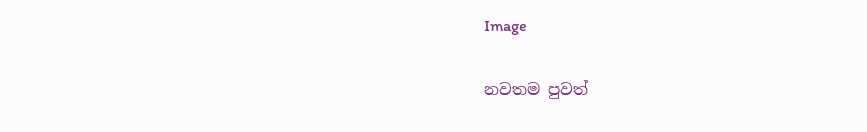Image

නවතම පුවත්